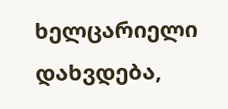ხელცარიელი დახვდება,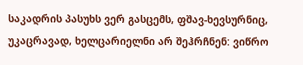საკადრის პასუხს ვერ გასცემს, ფშავ-ხევსურნიც, უკაცრავად, ხელცარიელნი არ შეჰრჩნენ: ვიწრო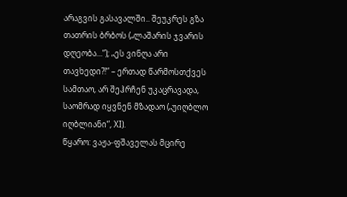არაგვის გასავალში.. შეუკრეს გზა თათრის ბრბოს („ლაშარის ჯვარის დღეობა...“); „ეს ვინღა არი თავხედი?!“ – ერთად წარმოსთქვეს სამთაო, არ შეჰრჩენ უკაცრავადა, საომრად იყვნენ მზადაო („უიღბლო იღბლიანი“, XI).
წყარო: ვაჟა-ფშაველას მცირე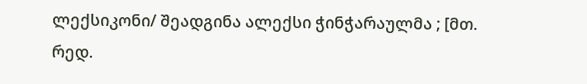ლექსიკონი/ შეადგინა ალექსი ჭინჭარაულმა ; [მთ. რედ.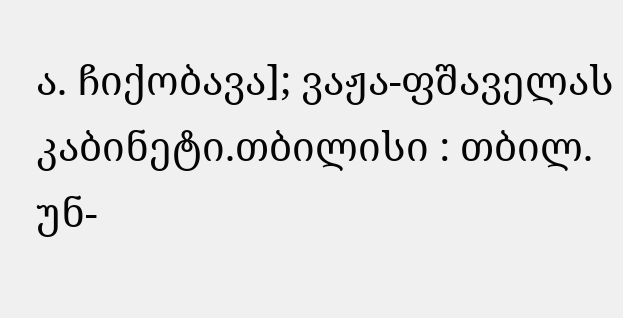ა. ჩიქობავა]; ვაჟა-ფშაველას კაბინეტი.თბილისი : თბილ. უნ-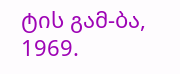ტის გამ-ბა, 1969.